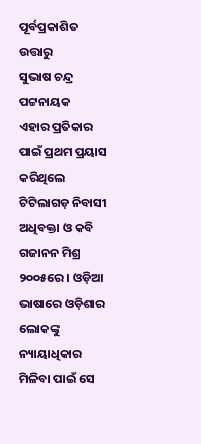ପୂର୍ବପ୍ରକାଶିତ ଉତ୍ତାରୁ
ସୁଭାଷ ଚନ୍ଦ୍ର ପଟ୍ଟନାୟକ
ଏହାର ପ୍ରତିକାର ପାଇଁ ପ୍ରଥମ ପ୍ରୟାସ କରିଥିଲେ ଟିଟିଲାଗଡ଼ ନିବାସୀ ଅଧିବକ୍ତା ଓ କବି ଗଜାନନ ମିଶ୍ର ୨୦୦୫ରେ । ଓଡ଼ିଆ ଭାଷାରେ ଓଡ଼ିଶାର ଲୋକଙ୍କୁ ନ୍ୟାୟାଧିକାର ମିଳିବା ପାଇଁ ସେ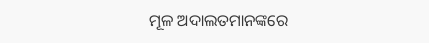ମୂଳ ଅଦାଲତମାନଙ୍କରେ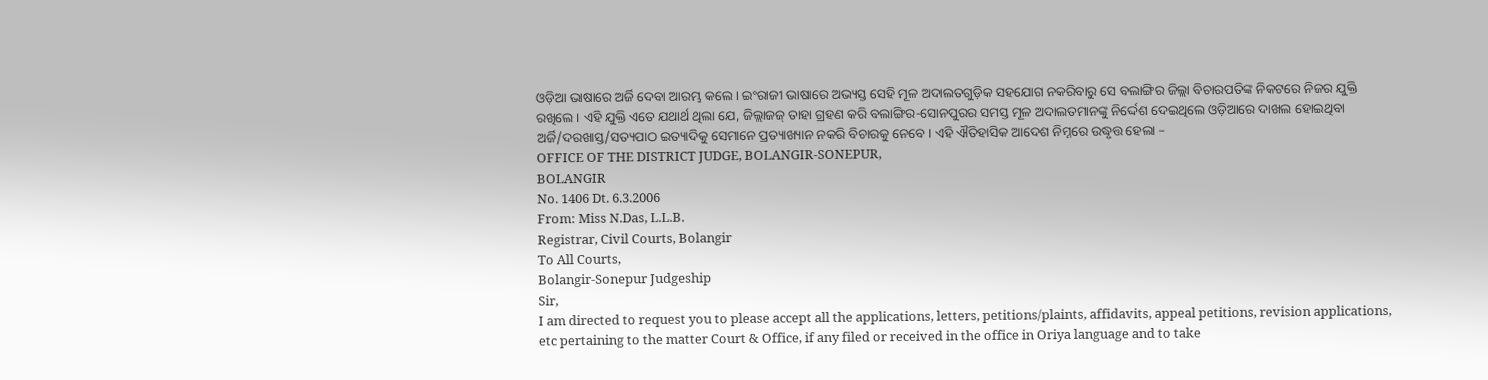ଓଡ଼ିଆ ଭାଷାରେ ଅର୍ଜି ଦେବା ଆରମ୍ଭ କଲେ । ଇଂରାଜୀ ଭାଷାରେ ଅଭ୍ୟସ୍ତ ସେହି ମୂଳ ଅଦାଲତଗୁଡ଼ିକ ସହଯୋଗ ନକରିବାରୁ ସେ ବଲାଙ୍ଗିର ଜିଲ୍ଲା ବିଚାରପତିଙ୍କ ନିକଟରେ ନିଜର ଯୁକ୍ତି ରଖିଲେ । ଏହି ଯୁକ୍ତି ଏତେ ଯଥାର୍ଥ ଥିଲା ଯେ, ଜିଲ୍ଲାଜଜ୍ ତାହା ଗ୍ରହଣ କରି ବଲାଙ୍ଗିର-ସୋନପୁରର ସମସ୍ତ ମୂଳ ଅଦାଲତମାନଙ୍କୁ ନିର୍ଦ୍ଦେଶ ଦେଇଥିଲେ ଓଡ଼ିଆରେ ଦାଖଲ ହୋଇଥିବା ଅର୍ଜି/ଦରଖାସ୍ତ/ସତ୍ୟପାଠ ଇତ୍ୟାଦିକୁ ସେମାନେ ପ୍ରତ୍ୟାଖ୍ୟାନ ନକରି ବିଚାରକୁ ନେବେ । ଏହି ଐତିହାସିକ ଆଦେଶ ନିମ୍ନରେ ଉଦ୍ଧୃତ୍ତ ହେଲା –
OFFICE OF THE DISTRICT JUDGE, BOLANGIR-SONEPUR,
BOLANGIR
No. 1406 Dt. 6.3.2006
From: Miss N.Das, L.L.B.
Registrar, Civil Courts, Bolangir
To All Courts,
Bolangir-Sonepur Judgeship
Sir,
I am directed to request you to please accept all the applications, letters, petitions/plaints, affidavits, appeal petitions, revision applications, etc pertaining to the matter Court & Office, if any filed or received in the office in Oriya language and to take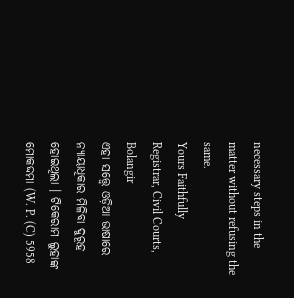necessary steps in the matter without refusing the same.
Yours Faithfully
Registrar, Civil Courts, Bolangir
ଏହା ସତ୍ତ୍ୱେ ଓଡ଼ିଆ ଭାଷାରେ ନ୍ୟାୟାଧିକାର ମିଳିବା ଦୁରୂହ ହୋଇଥିଲା । ଟିକେରାମ ଲୁହାଙ୍କ ମୋକଦ୍ଦମା (W. P. (C) 5958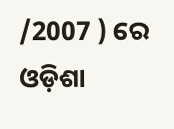/2007 ) ରେ ଓଡ଼ିଶା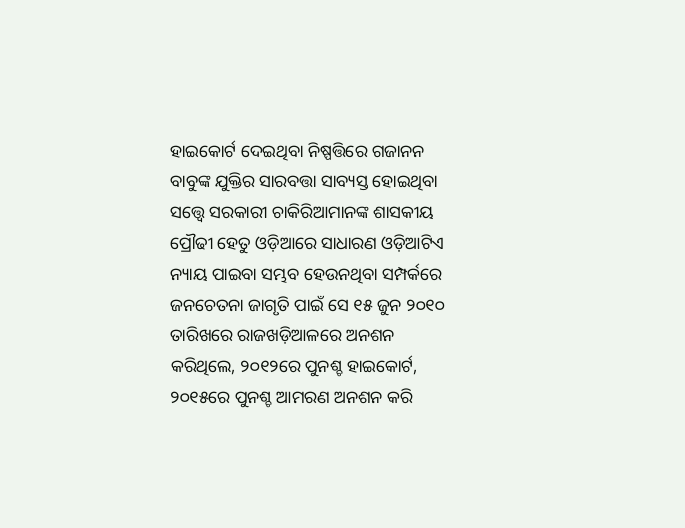ହାଇକୋର୍ଟ ଦେଇଥିବା ନିଷ୍ପତ୍ତିରେ ଗଜାନନ ବାବୁଙ୍କ ଯୁକ୍ତିର ସାରବତ୍ତା ସାବ୍ୟସ୍ତ ହୋଇଥିବା ସତ୍ତ୍ୱେ ସରକାରୀ ଚାକିରିଆମାନଙ୍କ ଶାସକୀୟ ପ୍ରୌଢୀ ହେତୁ ଓଡ଼ିଆରେ ସାଧାରଣ ଓଡ଼ିଆଟିଏ ନ୍ୟାୟ ପାଇବା ସମ୍ଭବ ହେଉନଥିବା ସମ୍ପର୍କରେ ଜନଚେତନା ଜାଗୃତି ପାଇଁ ସେ ୧୫ ଜୁନ ୨୦୧୦ ତାରିଖରେ ରାଜଖଡ଼ିଆଳରେ ଅନଶନ କରିଥିଲେ, ୨୦୧୨ରେ ପୁନଶ୍ଚ ହାଇକୋର୍ଟ, ୨୦୧୫ରେ ପୁନଶ୍ଚ ଆମରଣ ଅନଶନ କରି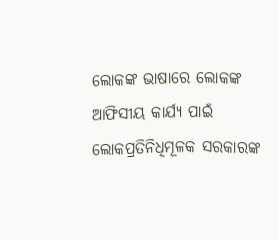ଲୋକଙ୍କ ଭାଷାରେ ଲୋକଙ୍କ ଆଫିସୀୟ କାର୍ଯ୍ୟ ପାଇଁ ଲୋକପ୍ରତିନିଧିମୂଳକ ସରକାରଙ୍କ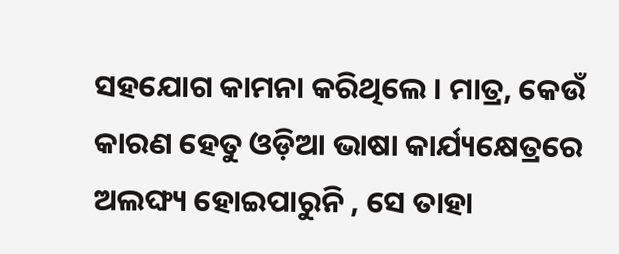ସହଯୋଗ କାମନା କରିଥିଲେ । ମାତ୍ର, କେଉଁ କାରଣ ହେତୁ ଓଡ଼ିଆ ଭାଷା କାର୍ଯ୍ୟକ୍ଷେତ୍ରରେ ଅଲଙ୍ଘ୍ୟ ହୋଇପାରୁନି , ସେ ତାହା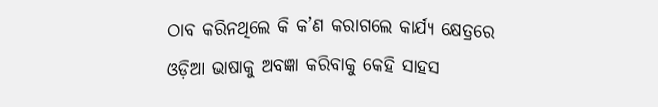ଠାବ କରିନଥିଲେ କି କ’ଣ କରାଗଲେ କାର୍ଯ୍ୟ କ୍ଷେତ୍ରରେ ଓଡ଼ିଆ ଭାଷାକୁ ଅବଜ୍ଞା କରିବାକୁ କେହି ସାହସ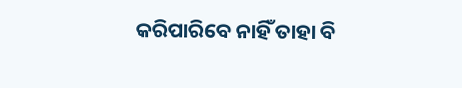କରିପାରିବେ ନାହିଁ ତାହା ବି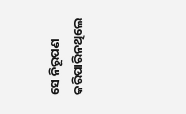ସେ ନିରୂପଣ କରିପାରିନଥିଲେ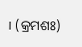। (କ୍ରମଶଃ)